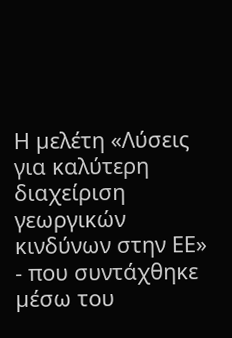Η µελέτη «Λύσεις για καλύτερη διαχείριση γεωργικών κινδύνων στην ΕΕ» - που συντάχθηκε µέσω του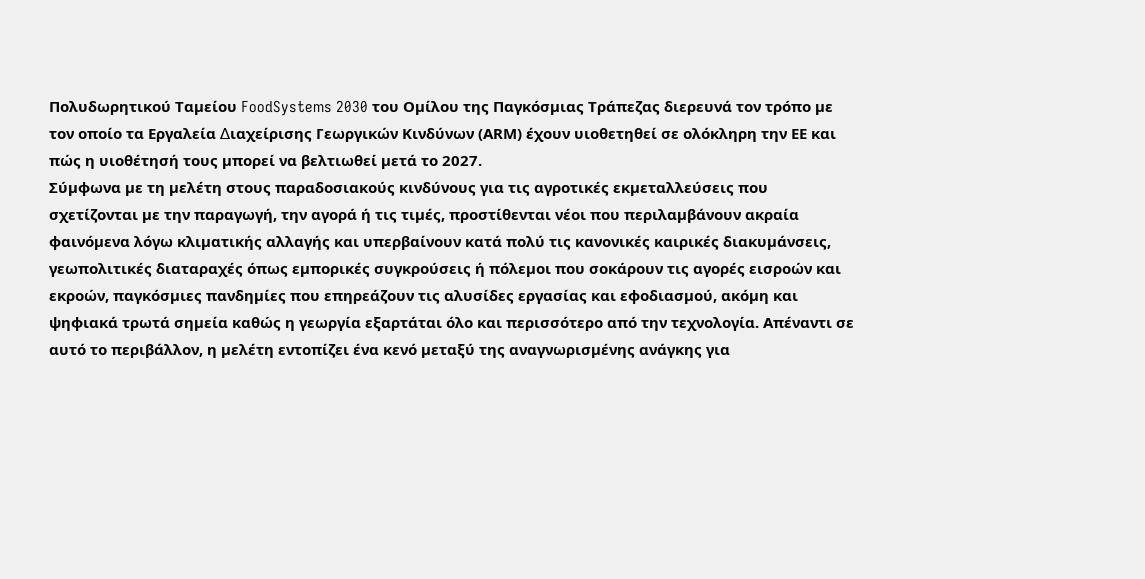Πολυδωρητικού Ταµείου FoodSystems 2030 του Οµίλου της Παγκόσµιας Τράπεζας διερευνά τον τρόπο µε τον οποίο τα Εργαλεία ∆ιαχείρισης Γεωργικών Κινδύνων (ΑRΜ) έχουν υιοθετηθεί σε ολόκληρη την ΕΕ και πώς η υιοθέτησή τους µπορεί να βελτιωθεί µετά το 2027.
Σύµφωνα µε τη µελέτη στους παραδοσιακούς κινδύνους για τις αγροτικές εκµεταλλεύσεις που σχετίζονται µε την παραγωγή, την αγορά ή τις τιµές, προστίθενται νέοι που περιλαµβάνουν ακραία φαινόµενα λόγω κλιµατικής αλλαγής και υπερβαίνουν κατά πολύ τις κανονικές καιρικές διακυµάνσεις, γεωπολιτικές διαταραχές όπως εµπορικές συγκρούσεις ή πόλεµοι που σοκάρουν τις αγορές εισροών και εκροών, παγκόσµιες πανδηµίες που επηρεάζουν τις αλυσίδες εργασίας και εφοδιασµού, ακόµη και ψηφιακά τρωτά σηµεία καθώς η γεωργία εξαρτάται όλο και περισσότερο από την τεχνολογία. Απέναντι σε αυτό το περιβάλλον, η µελέτη εντοπίζει ένα κενό µεταξύ της αναγνωρισµένης ανάγκης για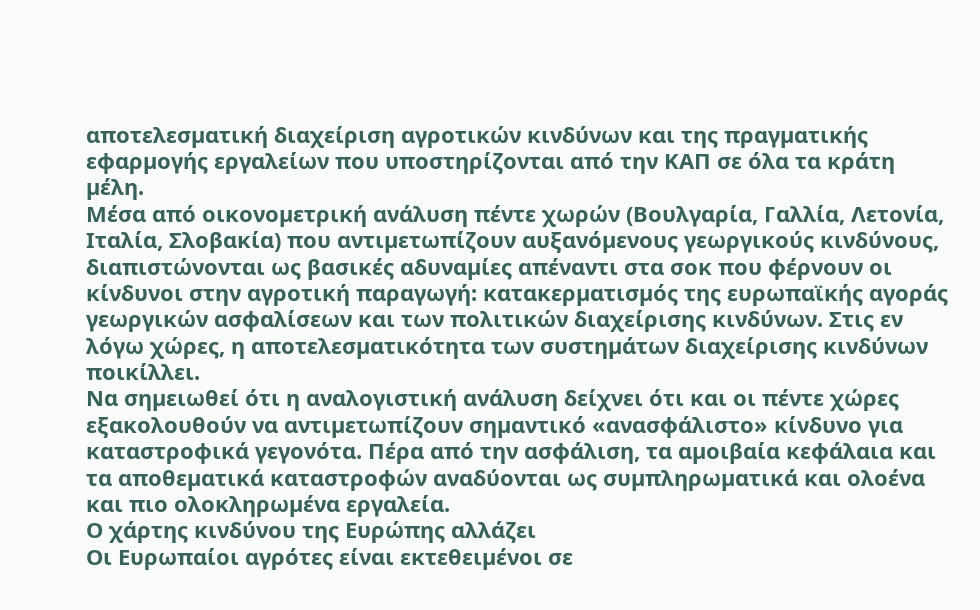αποτελεσµατική διαχείριση αγροτικών κινδύνων και της πραγµατικής εφαρµογής εργαλείων που υποστηρίζονται από την ΚAΠ σε όλα τα κράτη µέλη.
Μέσα από οικονοµετρική ανάλυση πέντε χωρών (Βουλγαρία, Γαλλία, Λετονία, Ιταλία, Σλοβακία) που αντιµετωπίζουν αυξανόµενους γεωργικούς κινδύνους, διαπιστώνονται ως βασικές αδυναµίες απέναντι στα σοκ που φέρνουν οι κίνδυνοι στην αγροτική παραγωγή: κατακερµατισµός της ευρωπαϊκής αγοράς γεωργικών ασφαλίσεων και των πολιτικών διαχείρισης κινδύνων. Στις εν λόγω χώρες, η αποτελεσµατικότητα των συστηµάτων διαχείρισης κινδύνων ποικίλλει.
Να σηµειωθεί ότι η αναλογιστική ανάλυση δείχνει ότι και οι πέντε χώρες εξακολουθούν να αντιµετωπίζουν σηµαντικό «ανασφάλιστο» κίνδυνο για καταστροφικά γεγονότα. Πέρα από την ασφάλιση, τα αµοιβαία κεφάλαια και τα αποθεµατικά καταστροφών αναδύονται ως συµπληρωµατικά και ολοένα και πιο ολοκληρωµένα εργαλεία.
Ο χάρτης κινδύνου της Ευρώπης αλλάζει
Οι Ευρωπαίοι αγρότες είναι εκτεθειµένοι σε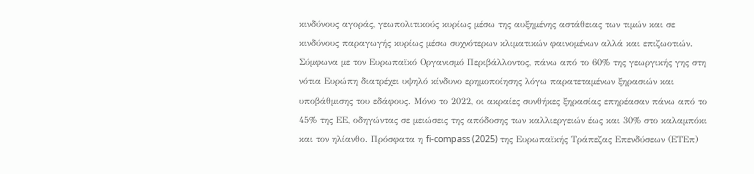κινδύνους αγοράς, γεωπολιτικούς κυρίως µέσω της αυξηµένης αστάθειας των τιµών και σε κινδύνους παραγωγής κυρίως µέσω συχνότερων κλιµατικών φαινοµένων αλλά και επιζωοτιών.
Σύµφωνα µε τον Ευρωπαϊκό Οργανισµό Περιβάλλοντος, πάνω από το 60% της γεωργικής γης στη νότια Ευρώπη διατρέχει υψηλό κίνδυνο ερηµοποίησης λόγω παρατεταµένων ξηρασιών και υποβάθµισης του εδάφους. Μόνο το 2022, οι ακραίες συνθήκες ξηρασίας επηρέασαν πάνω από το 45% της ΕΕ, οδηγώντας σε µειώσεις της απόδοσης των καλλιεργειών έως και 30% στο καλαµπόκι και τον ηλίανθο. Πρόσφατα η fi-compass (2025) της Ευρωπαϊκής Τράπεζας Επενδύσεων (ΕΤΕπ)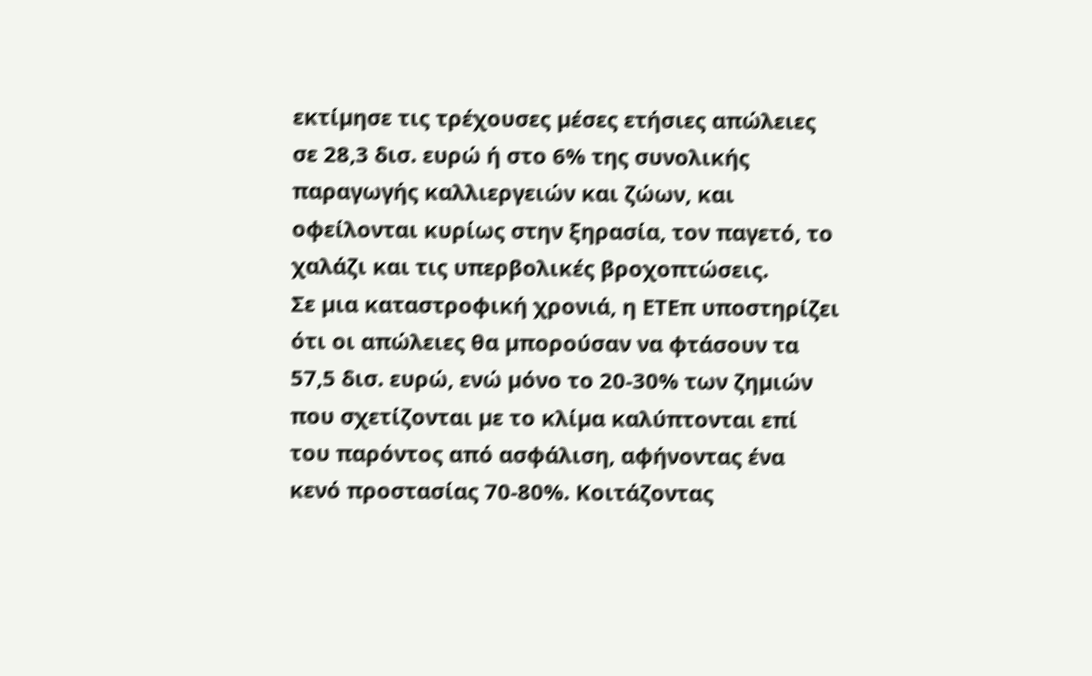εκτίµησε τις τρέχουσες µέσες ετήσιες απώλειες σε 28,3 δισ. ευρώ ή στο 6% της συνολικής παραγωγής καλλιεργειών και ζώων, και οφείλονται κυρίως στην ξηρασία, τον παγετό, το χαλάζι και τις υπερβολικές βροχοπτώσεις.
Σε µια καταστροφική χρονιά, η ΕΤΕπ υποστηρίζει ότι οι απώλειες θα µπορούσαν να φτάσουν τα 57,5 δισ. ευρώ, ενώ µόνο το 20-30% των ζηµιών που σχετίζονται µε το κλίµα καλύπτονται επί του παρόντος από ασφάλιση, αφήνοντας ένα κενό προστασίας 70-80%. Κοιτάζοντας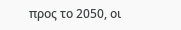προς το 2050, οι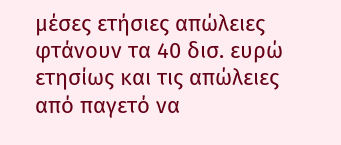µέσες ετήσιες απώλειες φτάνουν τα 40 δισ. ευρώ ετησίως και τις απώλειες από παγετό να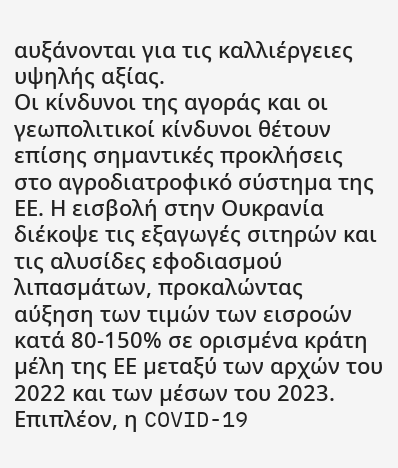αυξάνονται για τις καλλιέργειες υψηλής αξίας.
Οι κίνδυνοι της αγοράς και οι γεωπολιτικοί κίνδυνοι θέτουν επίσης σηµαντικές προκλήσεις στο αγροδιατροφικό σύστηµα της ΕΕ. Η εισβολή στην Ουκρανία διέκοψε τις εξαγωγές σιτηρών και τις αλυσίδες εφοδιασµού λιπασµάτων, προκαλώντας αύξηση των τιµών των εισροών κατά 80-150% σε ορισµένα κράτη µέλη της ΕΕ µεταξύ των αρχών του 2022 και των µέσων του 2023.
Επιπλέον, η COVID-19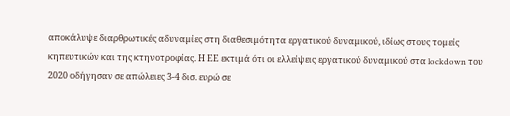αποκάλυψε διαρθρωτικές αδυναµίες στη διαθεσιµότητα εργατικού δυναµικού, ιδίως στους τοµείς κηπευτικών και της κτηνοτροφίας. Η ΕΕ εκτιµά ότι οι ελλείψεις εργατικού δυναµικού στα lockdown του 2020 οδήγησαν σε απώλειες 3-4 δισ. ευρώ σε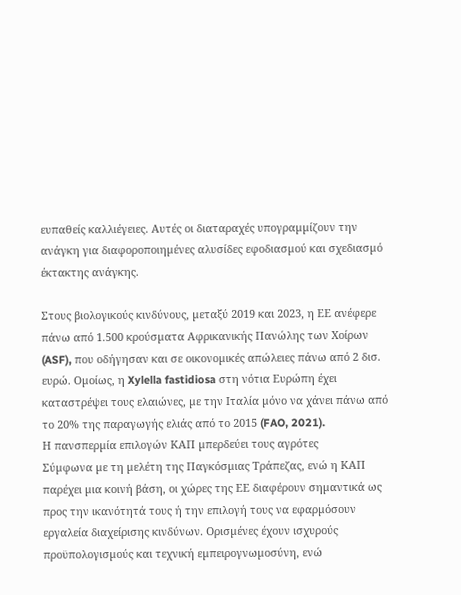ευπαθείς καλλιέγειες. Αυτές οι διαταραχές υπογραµµίζουν την ανάγκη για διαφοροποιηµένες αλυσίδες εφοδιασµού και σχεδιασµό έκτακτης ανάγκης.

Στους βιολογικούς κινδύνους, µεταξύ 2019 και 2023, η ΕΕ ανέφερε πάνω από 1.500 κρούσµατα Αφρικανικής Πανώλης των Χοίρων (ASF), που οδήγησαν και σε οικονοµικές απώλειες πάνω από 2 δισ. ευρώ. Οµοίως, η Xylella fastidiosa στη νότια Ευρώπη έχει καταστρέψει τους ελαιώνες, µε την Ιταλία µόνο να χάνει πάνω από το 20% της παραγωγής ελιάς από το 2015 (FAO, 2021).
Η πανσπερµία επιλογών ΚΑΠ µπερδεύει τους αγρότες
Σύµφωνα µε τη µελέτη της Παγκόσµιας Τράπεζας, ενώ η ΚΑΠ παρέχει µια κοινή βάση, οι χώρες της ΕΕ διαφέρουν σηµαντικά ως προς την ικανότητά τους ή την επιλογή τους να εφαρµόσουν εργαλεία διαχείρισης κινδύνων. Ορισµένες έχουν ισχυρούς προϋπολογισµούς και τεχνική εµπειρογνωµοσύνη, ενώ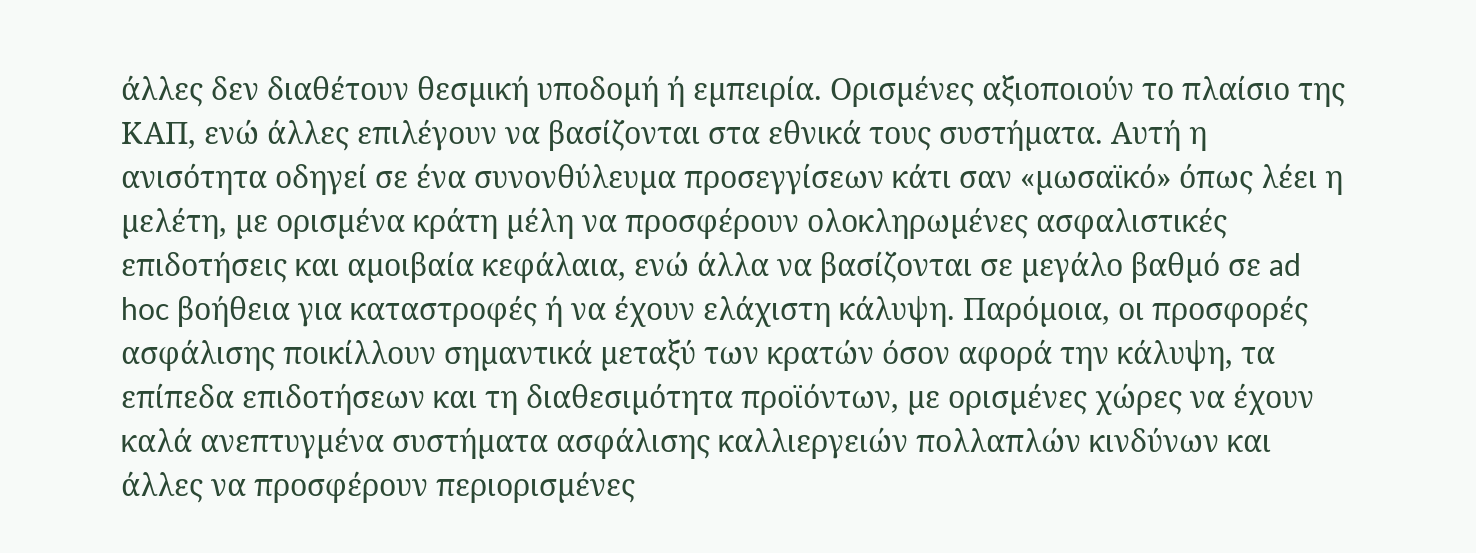άλλες δεν διαθέτουν θεσµική υποδοµή ή εµπειρία. Ορισµένες αξιοποιούν το πλαίσιο της ΚΑΠ, ενώ άλλες επιλέγουν να βασίζονται στα εθνικά τους συστήµατα. Αυτή η ανισότητα οδηγεί σε ένα συνονθύλευµα προσεγγίσεων κάτι σαν «µωσαϊκό» όπως λέει η µελέτη, µε ορισµένα κράτη µέλη να προσφέρουν ολοκληρωµένες ασφαλιστικές επιδοτήσεις και αµοιβαία κεφάλαια, ενώ άλλα να βασίζονται σε µεγάλο βαθµό σε ad hoc βοήθεια για καταστροφές ή να έχουν ελάχιστη κάλυψη. Παρόµοια, οι προσφορές ασφάλισης ποικίλλουν σηµαντικά µεταξύ των κρατών όσον αφορά την κάλυψη, τα επίπεδα επιδοτήσεων και τη διαθεσιµότητα προϊόντων, µε ορισµένες χώρες να έχουν καλά ανεπτυγµένα συστήµατα ασφάλισης καλλιεργειών πολλαπλών κινδύνων και άλλες να προσφέρουν περιορισµένες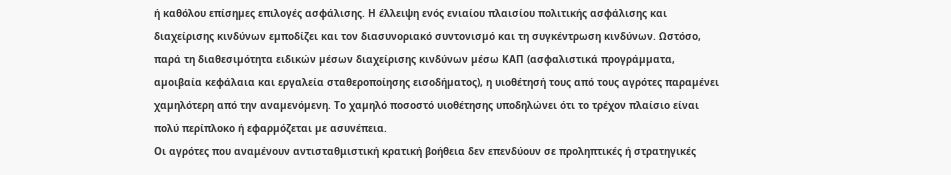ή καθόλου επίσηµες επιλογές ασφάλισης. Η έλλειψη ενός ενιαίου πλαισίου πολιτικής ασφάλισης και διαχείρισης κινδύνων εµποδίζει και τον διασυνοριακό συντονισµό και τη συγκέντρωση κινδύνων. Ωστόσο, παρά τη διαθεσιµότητα ειδικών µέσων διαχείρισης κινδύνων µέσω ΚΑΠ (ασφαλιστικά προγράµµατα, αµοιβαία κεφάλαια και εργαλεία σταθεροποίησης εισοδήµατος), η υιοθέτησή τους από τους αγρότες παραµένει χαµηλότερη από την αναµενόµενη. Το χαµηλό ποσοστό υιοθέτησης υποδηλώνει ότι το τρέχον πλαίσιο είναι πολύ περίπλοκο ή εφαρµόζεται µε ασυνέπεια.
Οι αγρότες που αναμένουν αντισταθμιστική κρατική βοήθεια δεν επενδύουν σε προληπτικές ή στρατηγικές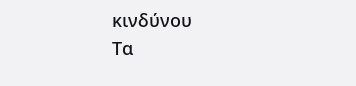κινδύνου
Τα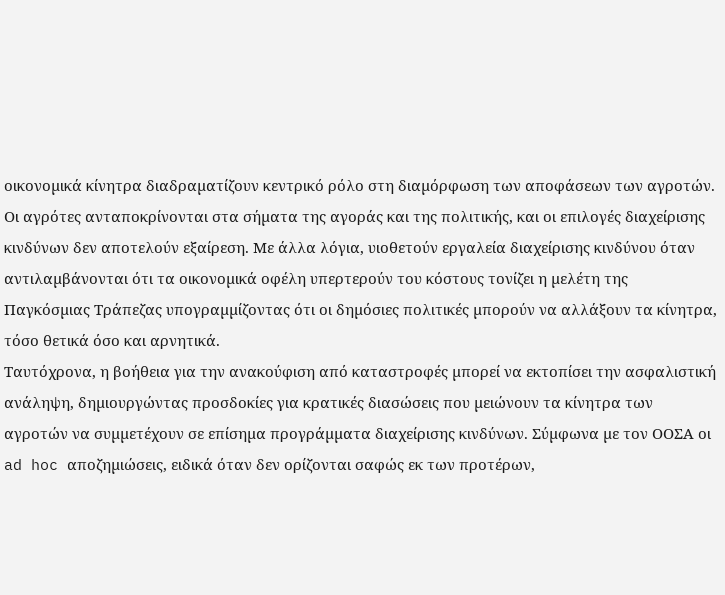οικονοµικά κίνητρα διαδραµατίζουν κεντρικό ρόλο στη διαµόρφωση των αποφάσεων των αγροτών. Οι αγρότες ανταποκρίνονται στα σήµατα της αγοράς και της πολιτικής, και οι επιλογές διαχείρισης κινδύνων δεν αποτελούν εξαίρεση. Με άλλα λόγια, υιοθετούν εργαλεία διαχείρισης κινδύνου όταν αντιλαµβάνονται ότι τα οικονοµικά οφέλη υπερτερούν του κόστους τονίζει η µελέτη της Παγκόσµιας Τράπεζας υπογραµµίζοντας ότι οι δηµόσιες πολιτικές µπορούν να αλλάξουν τα κίνητρα, τόσο θετικά όσο και αρνητικά.
Ταυτόχρονα, η βοήθεια για την ανακούφιση από καταστροφές µπορεί να εκτοπίσει την ασφαλιστική ανάληψη, δηµιουργώντας προσδοκίες για κρατικές διασώσεις που µειώνουν τα κίνητρα των αγροτών να συµµετέχουν σε επίσηµα προγράµµατα διαχείρισης κινδύνων. Σύµφωνα µε τον ΟΟΣΑ οι ad hoc αποζηµιώσεις, ειδικά όταν δεν ορίζονται σαφώς εκ των προτέρων,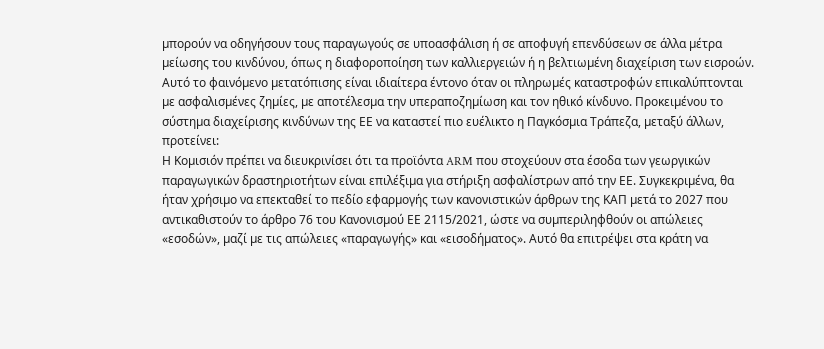µπορούν να οδηγήσουν τους παραγωγούς σε υποασφάλιση ή σε αποφυγή επενδύσεων σε άλλα µέτρα µείωσης του κινδύνου, όπως η διαφοροποίηση των καλλιεργειών ή η βελτιωµένη διαχείριση των εισροών. Αυτό το φαινόµενο µετατόπισης είναι ιδιαίτερα έντονο όταν οι πληρωµές καταστροφών επικαλύπτονται µε ασφαλισµένες ζηµίες, µε αποτέλεσµα την υπεραποζηµίωση και τον ηθικό κίνδυνο. Προκειµένου το σύστηµα διαχείρισης κινδύνων της ΕΕ να καταστεί πιο ευέλικτο η Παγκόσµια Τράπεζα, µεταξύ άλλων, προτείνει:
Η Κοµισιόν πρέπει να διευκρινίσει ότι τα προϊόντα ARM που στοχεύουν στα έσοδα των γεωργικών παραγωγικών δραστηριοτήτων είναι επιλέξιµα για στήριξη ασφαλίστρων από την ΕΕ. Συγκεκριµένα, θα ήταν χρήσιµο να επεκταθεί το πεδίο εφαρµογής των κανονιστικών άρθρων της ΚΑΠ µετά το 2027 που αντικαθιστούν το άρθρο 76 του Κανονισµού ΕΕ 2115/2021, ώστε να συµπεριληφθούν οι απώλειες «εσοδών», µαζί µε τις απώλειες «παραγωγής» και «εισοδήµατος». Αυτό θα επιτρέψει στα κράτη να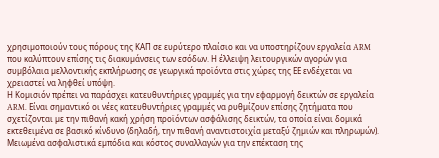χρησιµοποιούν τους πόρους της ΚΑΠ σε ευρύτερο πλαίσιο και να υποστηρίζουν εργαλεία ARM που καλύπτουν επίσης τις διακυµάνσεις των εσόδων. Η έλλειψη λειτουργικών αγορών για συµβόλαια µελλοντικής εκπλήρωσης σε γεωργικά προϊόντα στις χώρες της ΕΕ ενδέχεται να χρειαστεί να ληφθεί υπόψη.
Η Κοµισιόν πρέπει να παράσχει κατευθυντήριες γραµµές για την εφαρµογή δεικτών σε εργαλεία ARM. Είναι σηµαντικό οι νέες κατευθυντήριες γραµµές να ρυθµίζουν επίσης ζητήµατα που σχετίζονται µε την πιθανή κακή χρήση προϊόντων ασφάλισης δεικτών, τα οποία είναι δοµικά εκτεθειµένα σε βασικό κίνδυνο (δηλαδή, την πιθανή αναντιστοιχία µεταξύ ζηµιών και πληρωµών).
Μειωµένα ασφαλιστικά εµπόδια και κόστος συναλλαγών για την επέκταση της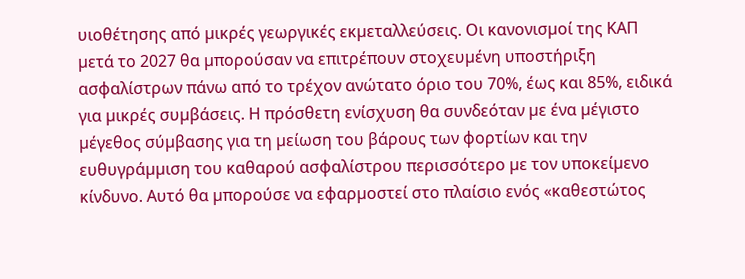υιοθέτησης από µικρές γεωργικές εκµεταλλεύσεις. Οι κανονισµοί της ΚΑΠ µετά το 2027 θα µπορούσαν να επιτρέπουν στοχευµένη υποστήριξη ασφαλίστρων πάνω από το τρέχον ανώτατο όριο του 70%, έως και 85%, ειδικά για µικρές συµβάσεις. Η πρόσθετη ενίσχυση θα συνδεόταν µε ένα µέγιστο µέγεθος σύµβασης για τη µείωση του βάρους των φορτίων και την ευθυγράµµιση του καθαρού ασφαλίστρου περισσότερο µε τον υποκείµενο κίνδυνο. Αυτό θα µπορούσε να εφαρµοστεί στο πλαίσιο ενός «καθεστώτος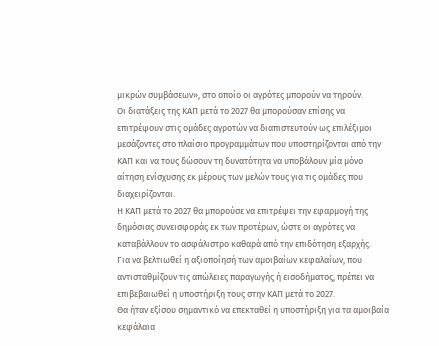µικρών συµβάσεων», στο οποίο οι αγρότες µπορούν να τηρούν.
Οι διατάξεις της ΚΑΠ µετά το 2027 θα µπορούσαν επίσης να επιτρέψουν στις οµάδες αγροτών να διαπιστευτούν ως επιλέξιµοι µεσάζοντες στο πλαίσιο προγραµµάτων που υποστηρίζονται από την ΚΑΠ και να τους δώσουν τη δυνατότητα να υποβάλουν µία µόνο αίτηση ενίσχυσης εκ µέρους των µελών τους για τις οµάδες που διαχειρίζονται.
Η ΚΑΠ µετά το 2027 θα µπορούσε να επιτρέψει την εφαρµογή της δηµόσιας συνεισφοράς εκ των προτέρων, ώστε οι αγρότες να καταβάλλουν το ασφάλιστρο καθαρά από την επιδότηση εξαρχής.
Για να βελτιωθεί η αξιοποίησή των αµοιβαίων κεφαλαίων, που αντισταθµίζουν τις απώλειες παραγωγής ή εισοδήµατος, πρέπει να επιβεβαιωθεί η υποστήριξη τους στην ΚΑΠ µετά το 2027.
Θα ήταν εξίσου σηµαντικό να επεκταθεί η υποστήριξη για τα αµοιβαία κεφάλαια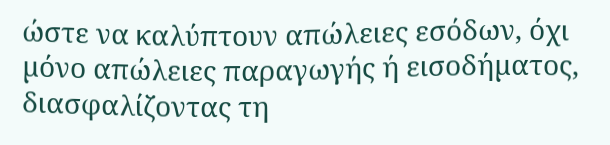ώστε να καλύπτουν απώλειες εσόδων, όχι µόνο απώλειες παραγωγής ή εισοδήµατος, διασφαλίζοντας τη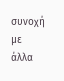συνοχή µε άλλα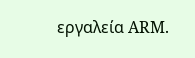εργαλεία ARM.